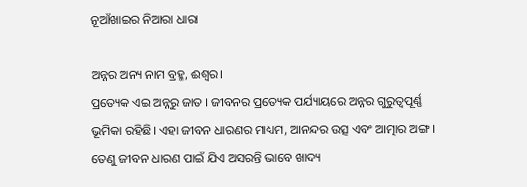ନୂଆଁଖାଇର ନିଆରା ଧାରା

ଅନ୍ନର ଅନ୍ୟ ନାମ ବ୍ରହ୍ମ, ଈଶ୍ୱର।
ପ୍ରତ୍ୟେକ ଏଇ ଅନ୍ନରୁ ଜାତ । ଜୀବନର ପ୍ରତ୍ୟେକ ପର୍ଯ୍ୟାୟରେ ଅନ୍ନର ଗୁରୁତ୍ୱପୂର୍ଣ୍ଣ ଭୂମିକା ରହିଛି। ଏହା ଜୀବନ ଧାରଣର ମାଧ୍ୟମ, ଆନନ୍ଦର ଉତ୍ସ ଏବଂ ଆତ୍ମାର ଅଙ୍ଗ । ତେଣୁ ଜୀବନ ଧାରଣ ପାଇଁ ଯିଏ ଅସରନ୍ତି ଭାବେ ଖାଦ୍ୟ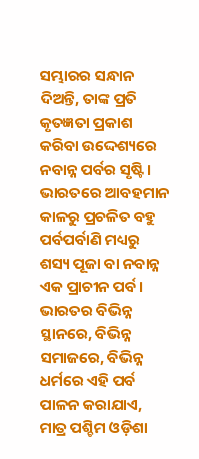ସମ୍ଭାରର ସନ୍ଧାନ ଦିଅନ୍ତି, ତାଙ୍କ ପ୍ରତି କୃତଜ୍ଞତା ପ୍ରକାଶ କରିବା ଉଦ୍ଦେଶ୍ୟରେ ନବାନ୍ନ ପର୍ବର ସୃଷ୍ଟି। ଭାରତରେ ଆବହମାନ କାଳରୁ ପ୍ରଚଳିତ ବହୁ ପର୍ବପର୍ବାଣି ମଧ୍ୟରୁ ଶସ୍ୟ ପୂଜା ବା ନବାନ୍ନ ଏକ ପ୍ରାଚୀନ ପର୍ବ।
ଭାରତର ବିଭିନ୍ନ ସ୍ଥାନରେ, ବିଭିନ୍ନ ସମାଜରେ, ବିଭିନ୍ନ ଧର୍ମରେ ଏହି ପର୍ବ ପାଳନ କରାଯାଏ, ମାତ୍ର ପଶ୍ଚିମ ଓଡ଼ିଶା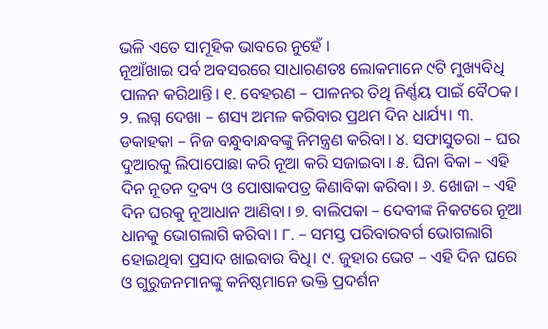ଭଳି ଏତେ ସାମୂହିକ ଭାବରେ ନୁହେଁ ।
ନୂଆଁଖାଇ ପର୍ବ ଅବସରରେ ସାଧାରଣତଃ ଲୋକମାନେ ୯ଟି ମୁଖ୍ୟବିଧି ପାଳନ କରିଥାନ୍ତି। ୧. ବେହରଣ – ପାଳନର ତିଥି ନିର୍ଣ୍ଣୟ ପାଇଁ ବୈଠକ। ୨. ଲଗ୍ନ ଦେଖା – ଶସ୍ୟ ଅମଳ କରିବାର ପ୍ରଥମ ଦିନ ଧାର୍ଯ୍ୟ। ୩. ଡକାହକା – ନିଜ ବନ୍ଧୁବାନ୍ଧବଙ୍କୁ ନିମନ୍ତ୍ରଣ କରିବା। ୪. ସଫାସୁତରା – ଘର ଦୁଆରକୁ ଲିପାପୋଛା କରି ନୂଆ କରି ସଜାଇବା। ୫. ଘିନା ବିକା – ଏହି ଦିନ ନୂତନ ଦ୍ରବ୍ୟ ଓ ପୋଷାକପତ୍ର କିଣାବିକା କରିବା। ୬. ଖୋଜା – ଏହି ଦିନ ଘରକୁ ନୂଆଧାନ ଆଣିବା। ୭. ବାଲିପକା – ଦେବୀଙ୍କ ନିକଟରେ ନୂଆ ଧାନକୁ ଭୋଗଲାଗି କରିବା। ୮. – ସମସ୍ତ ପରିବାରବର୍ଗ ଭୋଗଲାଗି ହୋଇଥିବା ପ୍ରସାଦ ଖାଇବାର ବିଧି। ୯. ଜୁହାର ଭେଟ – ଏହି ଦିନ ଘରେ ଓ ଗୁରୁଜନମାନଙ୍କୁ କନିଷ୍ଠମାନେ ଭକ୍ତି ପ୍ରଦର୍ଶନ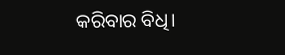କରିବାର ବିଧି।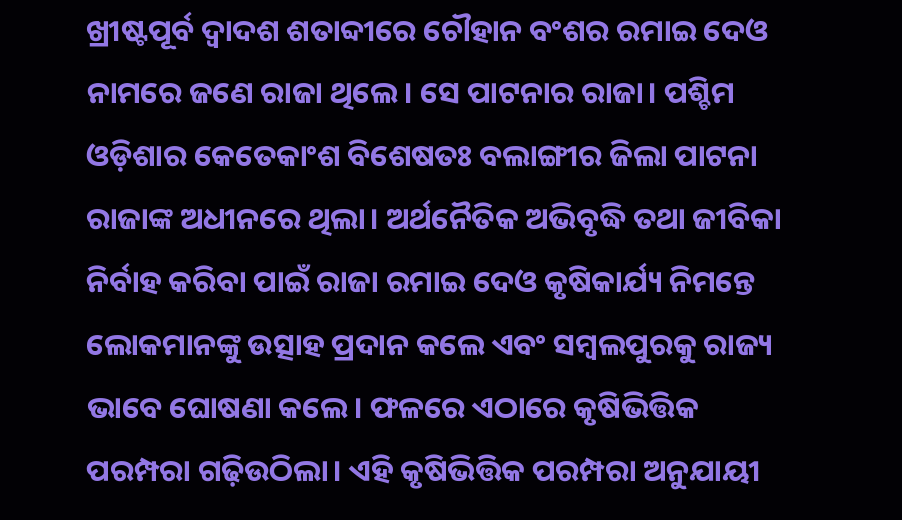ଖ୍ରୀଷ୍ଟପୂର୍ବ ଦ୍ୱାଦଶ ଶତାବ୍ଦୀରେ ଚୌହାନ ବଂଶର ରମାଇ ଦେଓ ନାମରେ ଜଣେ ରାଜା ଥିଲେ। ସେ ପାଟନାର ରାଜା। ପଶ୍ଚିମ ଓଡ଼ିଶାର କେତେକାଂଶ ବିଶେଷତଃ ବଲାଙ୍ଗୀର ଜିଲା ପାଟନା ରାଜାଙ୍କ ଅଧୀନରେ ଥିଲା। ଅର୍ଥନୈତିକ ଅଭିବୃଦ୍ଧି ତଥା ଜୀବିକା ନିର୍ବାହ କରିବା ପାଇଁ ରାଜା ରମାଇ ଦେଓ କୃଷିକାର୍ଯ୍ୟ ନିମନ୍ତେ ଲୋକମାନଙ୍କୁ ଉତ୍ସାହ ପ୍ରଦାନ କଲେ ଏବଂ ସମ୍ବଲପୁରକୁ ରାଜ୍ୟ ଭାବେ ଘୋଷଣା କଲେ। ଫଳରେ ଏଠାରେ କୃଷିଭିତ୍ତିକ ପରମ୍ପରା ଗଢ଼ିଉଠିଲା। ଏହି କୃଷିଭିତ୍ତିକ ପରମ୍ପରା ଅନୁଯାୟୀ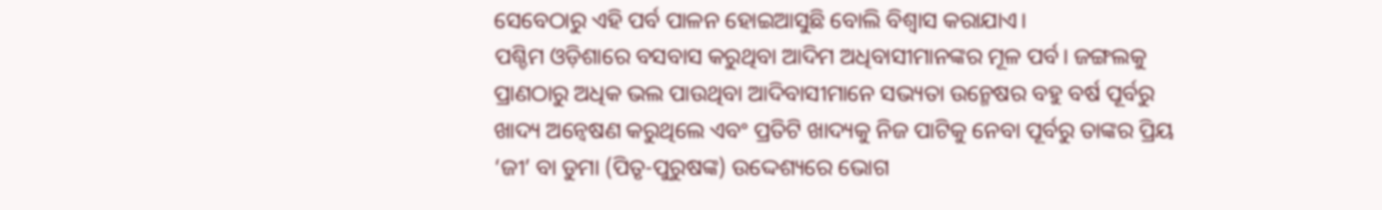ସେବେଠାରୁ ଏହି ପର୍ବ ପାଳନ ହୋଇଆସୁଛି ବୋଲି ବିଶ୍ୱାସ କରାଯାଏ।
ପଶ୍ଚିମ ଓଡ଼ିଶାରେ ବସବାସ କରୁଥିବା ଆଦିମ ଅଧିବାସୀମାନଙ୍କର ମୂଳ ପର୍ବ। ଜଙ୍ଗଲକୁ ପ୍ରାଣଠାରୁ ଅଧିକ ଭଲ ପାଉଥିବା ଆଦିବାସୀମାନେ ସଭ୍ୟତା ଉନ୍ମେଷର ବହୁ ବର୍ଷ ପୂର୍ବରୁ ଖାଦ୍ୟ ଅନ୍ବେଷଣ କରୁଥିଲେ ଏବଂ ପ୍ରତିଟି ଖାଦ୍ୟକୁ ନିଜ ପାଟିକୁ ନେବା ପୂର୍ବରୁ ତାଙ୍କର ପ୍ରିୟ ‘ଜୀ’ ବା ଡୁମା (ପିତୃ-ପୁରୁଷଙ୍କ) ଉଦ୍ଦେଶ୍ୟରେ ଭୋଗ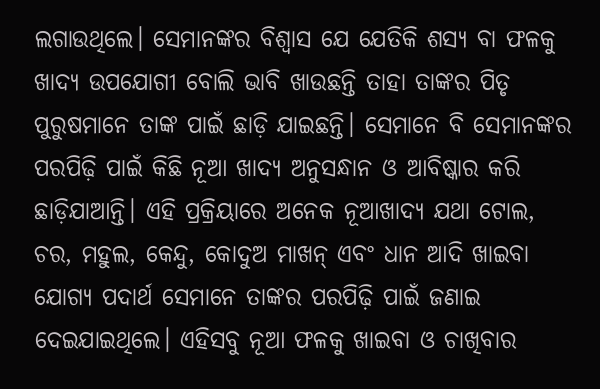ଲଗାଉଥିଲେ। ସେମାନଙ୍କର ବିଶ୍ୱାସ ଯେ ଯେତିକି ଶସ୍ୟ ବା ଫଳକୁ ଖାଦ୍ୟ ଉପଯୋଗୀ ବୋଲି ଭାବି ଖାଉଛନ୍ତି ତାହା ତାଙ୍କର ପିତୃ ପୁରୁଷମାନେ ତାଙ୍କ ପାଇଁ ଛାଡ଼ି ଯାଇଛନ୍ତି। ସେମାନେ ବି ସେମାନଙ୍କର ପରପିଢ଼ି ପାଇଁ କିଛି ନୂଆ ଖାଦ୍ୟ ଅନୁସନ୍ଧାନ ଓ ଆବିଷ୍କାର କରି ଛାଡ଼ିଯାଆନ୍ତି। ଏହି ପ୍ରକ୍ରିୟାରେ ଅନେକ ନୂଆଖାଦ୍ୟ ଯଥା ଟୋଲ, ଚର, ମହୁଲ, କେନ୍ଦୁ, କୋଦୁଅ ମାଖନ୍‌ ଏବଂ ଧାନ ଆଦି ଖାଇବା ଯୋଗ୍ୟ ପଦାର୍ଥ ସେମାନେ ତାଙ୍କର ପରପିଢ଼ି ପାଇଁ ଜଣାଇ ଦେଇଯାଇଥିଲେ। ଏହିସବୁ ନୂଆ ଫଳକୁ ଖାଇବା ଓ ଚାଖିବାର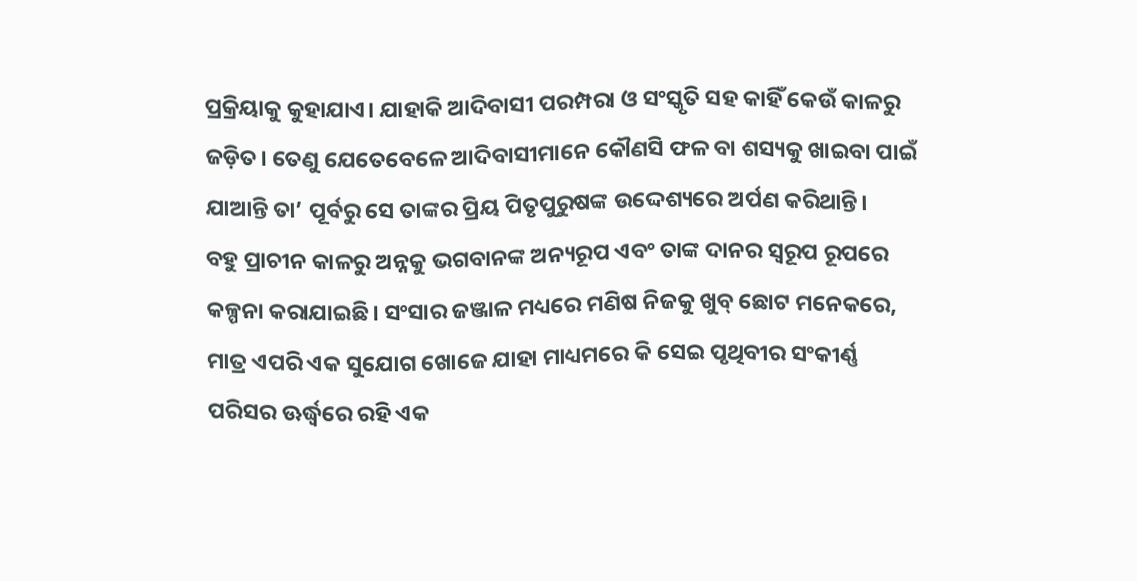ପ୍ରକ୍ରିୟାକୁ କୁହାଯାଏ। ଯାହାକି ଆଦିବାସୀ ପରମ୍ପରା ଓ ସଂସ୍କୃତି ସହ କାହିଁ କେଉଁ କାଳରୁ ଜଡ଼ିତ। ତେଣୁ ଯେତେବେଳେ ଆଦିବାସୀମାନେ କୌଣସି ଫଳ ବା ଶସ୍ୟକୁ ଖାଇବା ପାଇଁ ଯାଆନ୍ତି ତା’ ପୂର୍ବରୁ ସେ ତାଙ୍କର ପ୍ରିୟ ପିତୃପୁରୁଷଙ୍କ ଉଦ୍ଦେଶ୍ୟରେ ଅର୍ପଣ କରିଥାନ୍ତି।
ବହୁ ପ୍ରାଚୀନ କାଳରୁ ଅନ୍ନକୁ ଭଗବାନଙ୍କ ଅନ୍ୟରୂପ ଏବଂ ତାଙ୍କ ଦାନର ସ୍ବରୂପ ରୂପରେ କଳ୍ପନା କରାଯାଇଛି। ସଂସାର ଜଞ୍ଜାଳ ମଧ୍ୟରେ ମଣିଷ ନିଜକୁ ଖୁବ୍‌ ଛୋଟ ମନେକରେ, ମାତ୍ର ଏପରି ଏକ ସୁଯୋଗ ଖୋଜେ ଯାହା ମାଧ୍ୟମରେ କି ସେଇ ପୃଥିବୀର ସଂକୀର୍ଣ୍ଣ ପରିସର ଊର୍ଦ୍ଧ୍ୱରେ ରହି ଏକ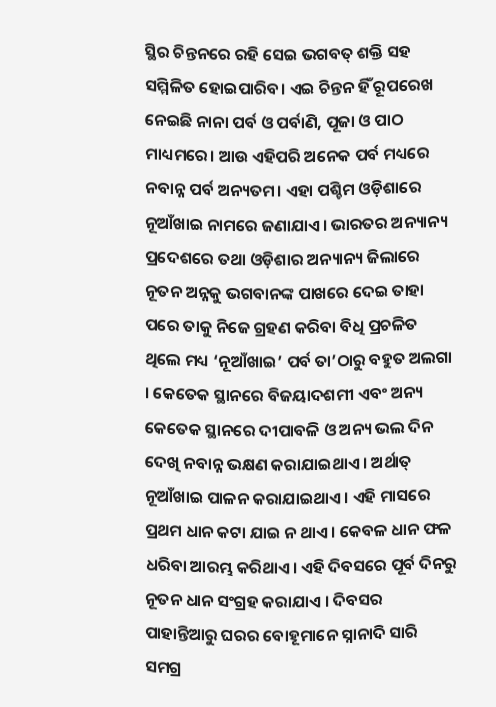ସ୍ଥିର ଚିନ୍ତନରେ ରହି ସେଇ ଭଗବତ୍‌ ଶକ୍ତି ସହ ସମ୍ମିଳିତ ହୋଇପାରିବ। ଏଇ ଚିନ୍ତନ ହିଁ ରୂପରେଖ ନେଇଛି ନାନା ପର୍ବ ଓ ପର୍ବାଣି, ପୂଜା ଓ ପାଠ ମାଧ୍ୟମରେ। ଆଉ ଏହିପରି ଅନେକ ପର୍ବ ମଧ୍ୟରେ ନବାନ୍ନ ପର୍ବ ଅନ୍ୟତମ। ଏହା ପଶ୍ଚିମ ଓଡ଼ିଶାରେ ନୂଆଁଖାଇ ନାମରେ ଜଣାଯାଏ। ଭାରତର ଅନ୍ୟାନ୍ୟ ପ୍ରଦେଶରେ ତଥା ଓଡ଼ିଶାର ଅନ୍ୟାନ୍ୟ ଜିଲାରେ ନୂତନ ଅନ୍ନକୁ ଭଗବାନଙ୍କ ପାଖରେ ଦେଇ ତାହା ପରେ ତାକୁ ନିଜେ ଗ୍ରହଣ କରିବା ବିଧି ପ୍ରଚଳିତ ଥିଲେ ମଧ୍ୟ ‘ନୂଆଁଖାଇ’ ପର୍ବ ତା’ଠାରୁ ବହୁତ ଅଲଗା । କେତେକ ସ୍ଥାନରେ ବିଜୟାଦଶମୀ ଏବଂ ଅନ୍ୟ କେତେକ ସ୍ଥାନରେ ଦୀପାବଳି ଓ ଅନ୍ୟ ଭଲ ଦିନ ଦେଖି ନବାନ୍ନ ଭକ୍ଷଣ କରାଯାଇଥାଏ । ଅର୍ଥାତ୍‌ ନୂଆଁଖାଇ ପାଳନ କରାଯାଇଥାଏ । ଏହି ମାସରେ ପ୍ରଥମ ଧାନ କଟା ଯାଇ ନ ଥାଏ । କେବଳ ଧାନ ଫଳ ଧରିବା ଆରମ୍ଭ କରିଥାଏ। ଏହି ଦିବସରେ ପୂର୍ବ ଦିନରୁ ନୂତନ ଧାନ ସଂଗ୍ରହ କରାଯାଏ । ଦିବସର ପାହାନ୍ତିଆରୁ ଘରର ବୋହୂମାନେ ସ୍ନାନାଦି ସାରି ସମଗ୍ର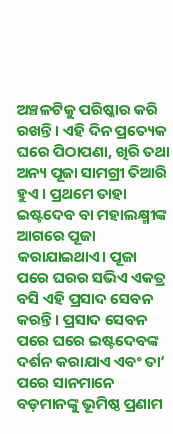ଅଞ୍ଚଳଟିକୁ ପରିଷ୍କାର କରି ରଖନ୍ତି । ଏହି ଦିନ ପ୍ରତ୍ୟେକ ଘରେ ପିଠାପଣା, ଖିରି ତଥା ଅନ୍ୟ ପୂଜା ସାମଗ୍ରୀ ତିଆରି ହୁଏ । ପ୍ରଥମେ ତାହା ଇଷ୍ଟଦେବ ବା ମହାଲକ୍ଷ୍ମୀଙ୍କ ଆଗରେ ପୂଜା କରାଯାଇଥାଏ। ପୂଜା ପରେ ଘରର ସଭିଏ ଏକତ୍ର ବସି ଏହି ପ୍ରସାଦ ସେବନ କରନ୍ତି। ପ୍ରସାଦ ସେବନ ପରେ ଘରେ ଇଷ୍ଟଦେବଙ୍କ ଦର୍ଶନ କରାଯାଏ ଏବଂ ତା’ ପରେ ସାନମାନେ ବଡ଼ମାନଙ୍କୁ ଭୂମିଷ୍ଠ ପ୍ରଣାମ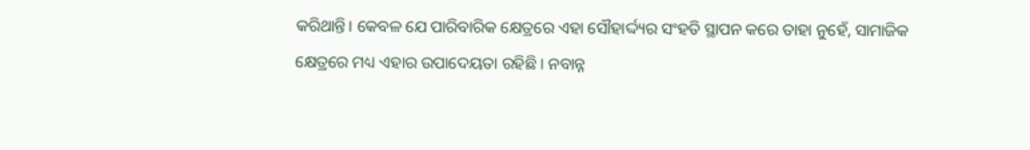କରିଥାନ୍ତି। କେବଳ ଯେ ପାରିବାରିକ କ୍ଷେତ୍ରରେ ଏହା ସୌହାର୍ଦ୍ଦ୍ୟର ସଂହତି ସ୍ଥାପନ କରେ ତାହା ନୁହେଁ, ସାମାଜିକ କ୍ଷେତ୍ରରେ ମଧ୍ୟ ଏହାର ଉପାଦେୟତା ରହିଛି । ନବାନ୍ନ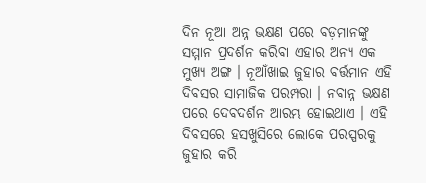ଦିନ ନୂଆ ଅନ୍ନ ଭକ୍ଷଣ ପରେ ବଡ଼ମାନଙ୍କୁ ସମ୍ମାନ ପ୍ରଦର୍ଶନ କରିବା ଏହାର ଅନ୍ୟ ଏକ ମୁଖ୍ୟ ଅଙ୍ଗ । ନୂଆଁଖାଇ ଜୁହାର ବର୍ତ୍ତମାନ ଏହି ଦିବସର ସାମାଜିକ ପରମ୍ପରା । ନବାନ୍ନ ଭକ୍ଷଣ ପରେ ଦେବଦର୍ଶନ ଆରମ୍ଭ ହୋଇଥାଏ । ଏହି ଦିବସରେ ହସଖୁସିରେ ଲୋକେ ପରସ୍ପରକୁ ଜୁହାର କରି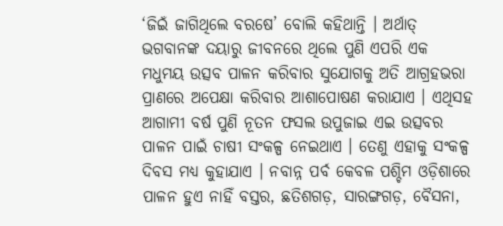‘ଜିଇଁ ଜାଗିଥିଲେ ବରଷେ’ ବୋଲି କହିଥାନ୍ତି । ଅର୍ଥାତ୍‌ ଭଗବାନଙ୍କ ଦୟାରୁ ଜୀବନରେ ଥିଲେ ପୁଣି ଏପରି ଏକ ମଧୁମୟ ଉତ୍ସବ ପାଳନ କରିବାର ସୁଯୋଗକୁ ଅତି ଆଗ୍ରହଭରା ପ୍ରାଣରେ ଅପେକ୍ଷା କରିବାର ଆଶାପୋଷଣ କରାଯାଏ । ଏଥିସହ ଆଗାମୀ ବର୍ଷ ପୁଣି ନୂତନ ଫସଲ ଉପୁଜାଇ ଏଇ ଉତ୍ସବର ପାଳନ ପାଇଁ ଚାଷୀ ସଂକଳ୍ପ ନେଇଥାଏ । ତେଣୁ ଏହାକୁ ସଂକଳ୍ପ ଦିବସ ମଧ୍ୟ କୁହାଯାଏ । ନବାନ୍ନ ପର୍ବ କେବଳ ପଶ୍ଚିମ ଓଡ଼ିଶାରେ ପାଳନ ହୁଏ ନାହିଁ ବସ୍ତର, ଛତିଶଗଡ଼, ସାରଙ୍ଗଗଡ଼, ବୈସନା,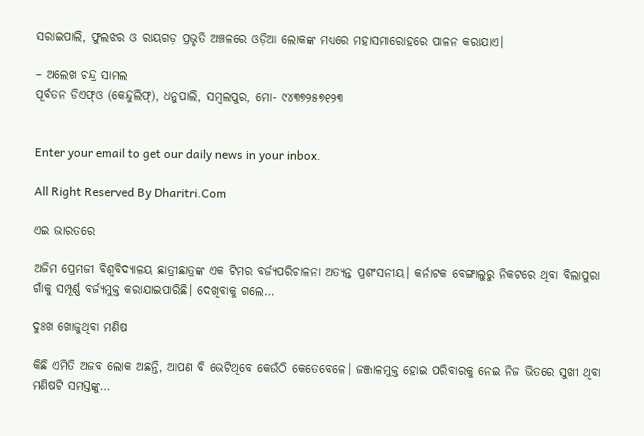ସରାଇପାଲି, ଫୁଲଝର ଓ ରାୟଗଡ଼ ପ୍ରଭୃତି ଅଞ୍ଚଳରେ ଓଡ଼ିଆ ଲୋକଙ୍କ ମଧ୍ୟରେ ମହାସମାରୋହରେ ପାଳନ କରାଯାଏ।

– ଅଲେଖ ଚନ୍ଦ୍ର ସାମଲ
ପୂର୍ବତନ ଡିଏଫ୍‌ଓ (କେନ୍ଦୁଲିଫ୍‌), ଧନୁପାଲି, ସମ୍ବଲପୁର, ମୋ- ୯୪୩୭୨୫୭୧୨୩


Enter your email to get our daily news in your inbox.

All Right Reserved By Dharitri.Com

ଏଇ ଭାରତରେ

ଅଜିମ ପ୍ରେମଜୀ ବିଶ୍ୱବିଦ୍ୟାଳୟ ଛାତ୍ରୀଛାତ୍ରଙ୍କ ଏକ ଟିମର ବର୍ଜ୍ୟପରିଚାଳନା ଅତ୍ୟନ୍ତ ପ୍ରଶଂସନୀୟ। କର୍ନାଟକ ବେଙ୍ଗାଲୁରୁ ନିକଟରେ ଥିବା ବିଲାପୁରା ଗାଁକୁ ସମ୍ପୂର୍ଣ୍ଣ ବର୍ଜ୍ୟମୁକ୍ତ କରାଯାଇପାରିଛି। ଦେଖିବାକୁ ଗଲେ…

ଦୁଃଖ ଖୋଜୁଥିବା ମଣିଷ

କିଛି ଏମିତି ଅଜବ ଲୋକ ଅଛନ୍ତି, ଆପଣ ବି ଭେଟିଥିବେ କେଉଁଠି କେତେବେଳେ। ଜଞ୍ଜାଳମୁକ୍ତ ହୋଇ ପରିବାରକୁ ନେଇ ନିଜ ଭିତରେ ସୁଖୀ ଥିବା ମଣିଷଟି ସମସ୍ତଙ୍କୁ…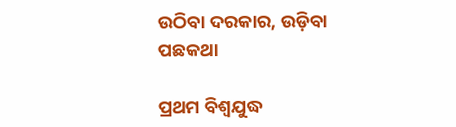ଉଠିବା ଦରକାର, ଉଡ଼ିବା ପଛକଥା

ପ୍ରଥମ ବିଶ୍ୱଯୁଦ୍ଧ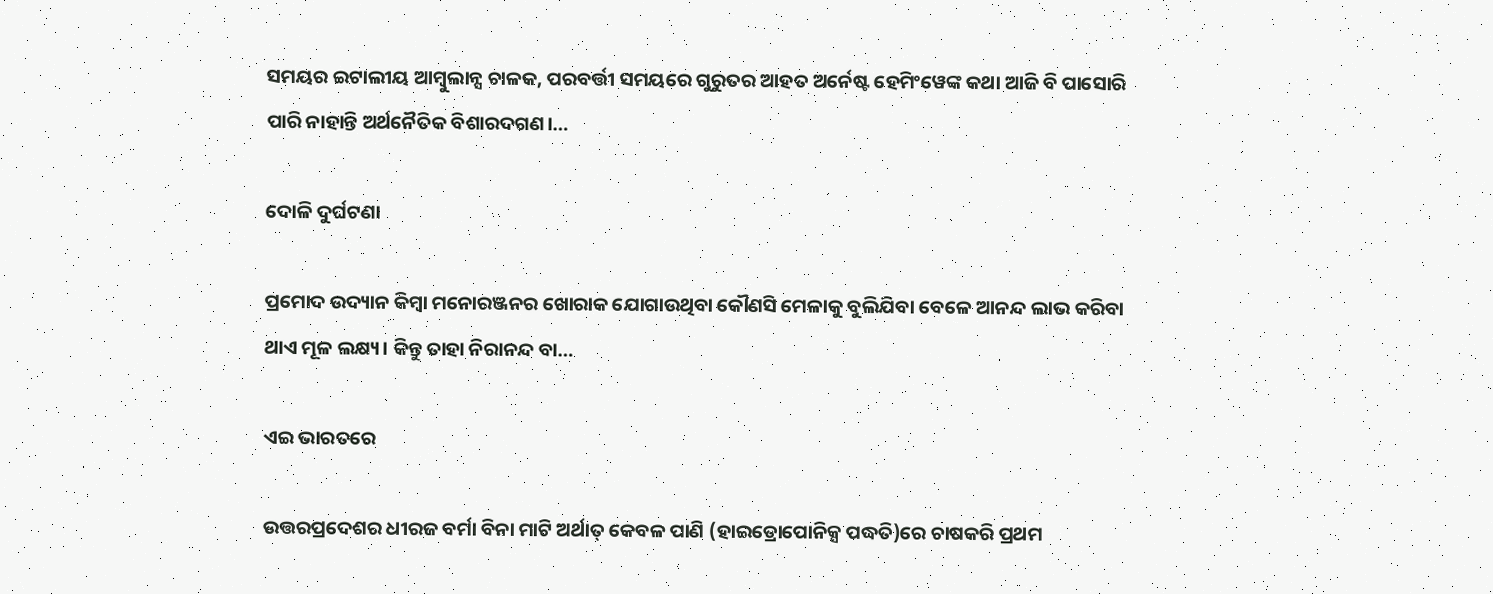ସମୟର ଇଟାଲୀୟ ଆମ୍ବୁଲାନ୍ସ ଚାଳକ, ପରବର୍ତ୍ତୀ ସମୟରେ ଗୁରୁତର ଆହତ ଅର୍ନେଷ୍ଟ ହେମିଂୱେଙ୍କ କଥା ଆଜି ବି ପାସୋରି ପାରି ନାହାନ୍ତି ଅର୍ଥନୈତିକ ବିଶାରଦଗଣ।…

ଦୋଳି ଦୁର୍ଘଟଣା

ପ୍ରମୋଦ ଉଦ୍ୟାନ କିମ୍ବା ମନୋରଞ୍ଜନର ଖୋରାକ ଯୋଗାଉଥିବା କୌଣସି ମେଳାକୁ ବୁଲିଯିବା ବେଳେ ଆନନ୍ଦ ଲାଭ କରିବା ଥାଏ ମୂଳ ଲକ୍ଷ୍ୟ। କିନ୍ତୁ ତାହା ନିରାନନ୍ଦ ବା…

ଏଇ ଭାରତରେ

ଉତ୍ତରପ୍ରଦେଶର ଧୀରଜ ବର୍ମା ବିନା ମାଟି ଅର୍ଥାତ୍‌ କେବଳ ପାଣି (ହାଇଡ୍ରୋପୋନିକ୍ସ ପଦ୍ଧତି)ରେ ଚାଷକରି ପ୍ରଥମ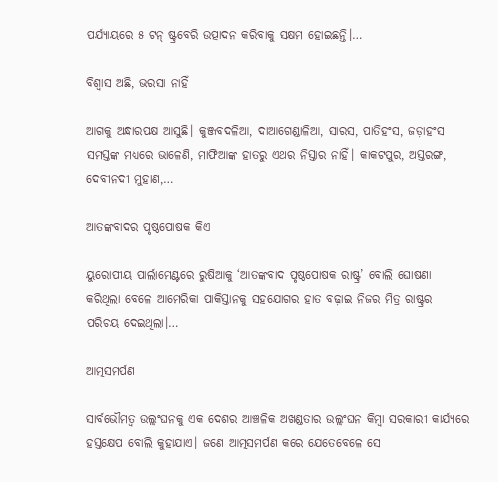ପର୍ଯ୍ୟାୟରେ ୫ ଟନ୍‌ ଷ୍ଟ୍ରବେରି ଉତ୍ପାଦନ କରିବାକୁ ସକ୍ଷମ ହୋଇଛନ୍ତି।…

ବିଶ୍ୱାସ ଅଛି, ଭରସା ନାହିଁ

ଆଗକୁ ଅନ୍ଧାରପକ୍ଷ ଆସୁଛି। କୁଞ୍ଜବଦଳିଆ, ଦାଆଗେଣ୍ଡାଳିଆ, ସାରସ, ପାତିହଂସ, ଜଡ଼ାହଂସ ସମସ୍ତଙ୍କ ମଧ୍ୟରେ ଭାଳେଣି, ମାଫିଆଙ୍କ ହାତରୁ ଏଥର ନିସ୍ତାର ନାହିଁ। କାକଟପୁର, ଅସ୍ତରଙ୍ଗ, ଦେବୀନଦୀ ମୁହାଣ,…

ଆତଙ୍କବାଦର ପୃଷ୍ଠପୋଷକ କିଏ

ୟୁରୋପୀୟ ପାର୍ଲାମେଣ୍ଟରେ ରୁଷିଆକୁ ‘ଆତଙ୍କବାଦ ପୃଷ୍ଠପୋଷକ ରାଷ୍ଟ୍ର’ ବୋଲି ଘୋଷଣା କରିଥିଲା ବେଳେ ଆମେରିକା ପାକିସ୍ତାନକୁ ସହଯୋଗର ହାତ ବଢ଼ାଇ ନିଜର ମିତ୍ର ରାଷ୍ଟ୍ରର ପରିଚୟ ଦେଇଥିଲା।…

ଆତ୍ମସମର୍ପଣ

ସାର୍ବଭୌମତ୍ୱ ଉଲ୍ଲଂଘନକୁ ଏକ ଦେଶର ଆଞ୍ଚଳିକ ଅଖଣ୍ଡତାର ଉଲ୍ଲଂଘନ କିମ୍ବା ସରକାରୀ କାର୍ଯ୍ୟରେ ହସ୍ତକ୍ଷେପ ବୋଲି କୁହାଯାଏ। ଜଣେ ଆତ୍ମସମର୍ପଣ କରେ ଯେତେବେଳେ ସେ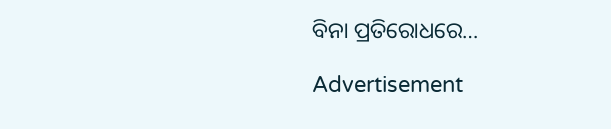ବିନା ପ୍ରତିରୋଧରେ…

Advertisement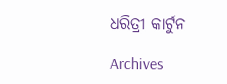ଧରିତ୍ରୀ କାର୍ଟୁନ

Archives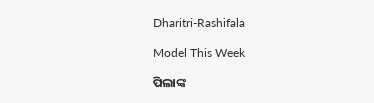Dharitri-Rashifala

Model This Week

ପିଲାଙ୍କ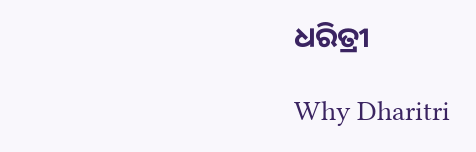ଧରିତ୍ରୀ

Why Dharitri